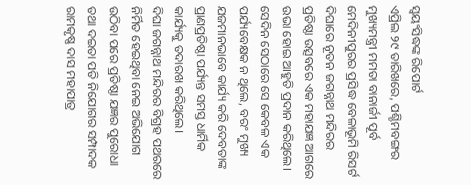ସ୍ୱୟଂସିଦ୍ଧଙ୍କ ରିପୋର୍ଟ
ଏପ୍ରିଲ ୨୯ ତାରିଖରେ, ପଶ୍ଚିମବଙ୍ଗର ମୁଖ୍ୟମନ୍ତ୍ରୀ ମମତା ବାନାର୍ଜୀ ପୂର୍ବ ମେଦିନୀପୁରର ପ୍ରସିଦ୍ଧ ବେଳାଭୂମି ରିସର୍ଟ ଦିଘାରେ ନୂତନ ଜଗନ୍ନାଥ ମନ୍ଦିରର ପ୍ରତିଷ୍ଠା ଉତ୍ସବରେ ଏକ ମହାଯଜ୍ଞ ଆଗରେ ଉଭା ହୋଇ ଆହୁତି ପ୍ରଦାନ କରିଥିଲେ। ସେଦିନ ସେଠାରେ ସେ କେବଳ ଏକ ପର୍ଯ୍ୟବେକ୍ଷକ ନ ଥିଲେ, ବରଂ ମୁଖ୍ୟ ଯଜମାନଭାବେ କାର୍ଯ୍ୟ କରି ଦେବତାଙ୍କ ପ୍ରାଣପ୍ରତିଷ୍ଠା ପର୍ଯ୍ୟନ୍ତ ସମସ୍ତ ଧାର୍ମିକ କାର୍ଯ୍ୟକୁ ତଦାରଖ କରିଥିଲେ।
ଦିଘା ଜଗନ୍ନାଥ ମନ୍ଦିରର ବିଗ୍ରହ ପଥରରେ ନିର୍ମିତ ହେଇଥିବା ନେଇ ଅଭିଯୋଗ ଉଠିବା ପରେ ପ୍ରତିଷ୍ଠା ଯଜ୍ଞର ପୁରୋଧା ତଥା ଦଇତା ପତି ନିଯୋଗର ସମ୍ପାଦକ ରାମକୃଷ୍ଣ ଦାସ ମହାପାତ୍ର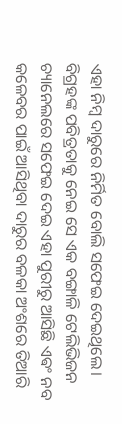ଏହା ନିମ୍ବ ଦାରୁରେ ନିର୍ମିତ ବୋଲି ସଫେଇ ଦେଇଥିଲେ। ବିଗ୍ରହଙ୍କ ପବିତ୍ରତାକୁ ନେଇ ସେ ଏକ ବଙ୍ଗାଳି ଟେଲିଭିଜନ ଚ୍ୟାନେଲରେ ସଫେଇ ଦେଇ ଏହା ପୁରୀରୁ ଆସିଛି ଏଵଂ ନବ କଳେବର ପାଇଁ ଆସିଥିବା ଦାରୁର ବଳକା ଅଂଶରେ ତିଆରି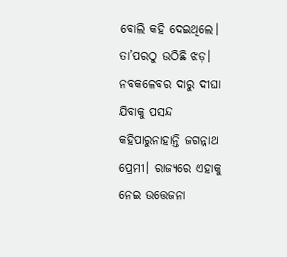ବୋଲି କହି ଦେଇଥିଲେ।
ତା’ପରଠୁ ଉଠିଛି ଝଡ଼। ନବକଳେବର ଦାରୁ ଦୀଘା ଯିବାକୁ ପସନ୍ଦ କହିପାରୁନାହାନ୍ତି ଜଗନ୍ନାଥ ପ୍ରେମୀ। ରାଜ୍ୟରେ ଏହାକୁ ନେଇ ଉତ୍ତେଜନା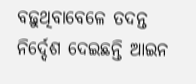ବଢ଼ୁଥିବାବେଳେ ତଦନ୍ତ ନିର୍ଦ୍ଦେଶ ଦେଇଛନ୍ତି ଆଇନ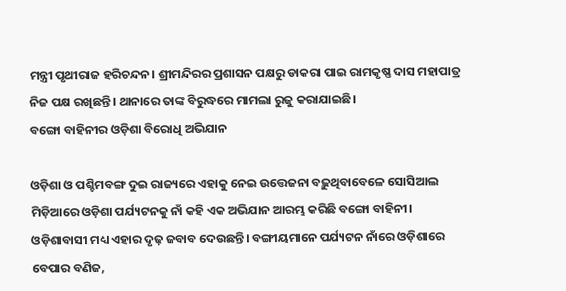ମନ୍ତ୍ରୀ ପୃଥୀରାଜ ହରିଚନ୍ଦନ। ଶ୍ରୀମନ୍ଦିରର ପ୍ରଶାସନ ପକ୍ଷରୁ ଡାକରା ପାଇ ରାମକୃଷ୍ଣ ଦାସ ମହାପାତ୍ର ନିଜ ପକ୍ଷ ରଖିଛନ୍ତି। ଥାନାରେ ତାଙ୍କ ବିରୁଦ୍ଧରେ ମାମଲା ରୁଜୁ କରାଯାଇଛି।
ବଙ୍ଗୋ ବାହିନୀର ଓଡ଼ିଶା ବିରୋଧି ଅଭିଯାନ

ଓଡ଼ିଶା ଓ ପଶ୍ଚିମବଙ୍ଗ ଦୁଇ ରାଜ୍ୟରେ ଏହାକୁ ନେଇ ଉତ୍ତେଜନା ବଢ଼ୁଥିବାବେଳେ ସୋସିଆଲ ମିଡ଼ିଆରେ ଓଡ଼ିଶା ପର୍ଯ୍ୟଟନକୁ ନାଁ କହି ଏକ ଅଭିଯାନ ଆରମ୍ଭ କରିଛି ବଙ୍ଗୋ ବାହିନୀ। ଓଡ଼ିଶାବାସୀ ମଧ୍ୟ ଏହାର ଦୃଢ଼ ଜବାବ ଦେଉଛନ୍ତି। ବଙ୍ଗୀୟମାନେ ପର୍ଯ୍ୟଟନ ନାଁରେ ଓଡ଼ିଶାରେ ବେପାର ବଣିଜ,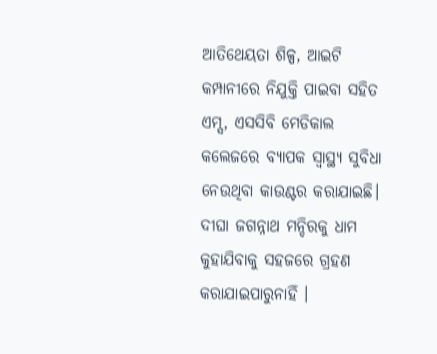ଆତିଥେୟତା ଶିଳ୍ପ, ଆଇଟି କମ୍ପାନୀରେ ନିଯୁକ୍ତି ପାଇବା ସହିତ ଏମ୍ସ, ଏସସିବି ମେଡିକାଲ କଲେଜରେ ବ୍ୟାପକ ସ୍ଵାସ୍ଥ୍ୟ ସୁବିଧା ନେଉଥିବା କାଉଣ୍ଟର କରାଯାଇଛି। ଦୀଘା ଜଗନ୍ନାଥ ମନ୍ଦିରକୁ ଧାମ କୁହାଯିବାକୁ ସହଜରେ ଗ୍ରହଣ କରାଯାଇପାରୁନାହିଁ ।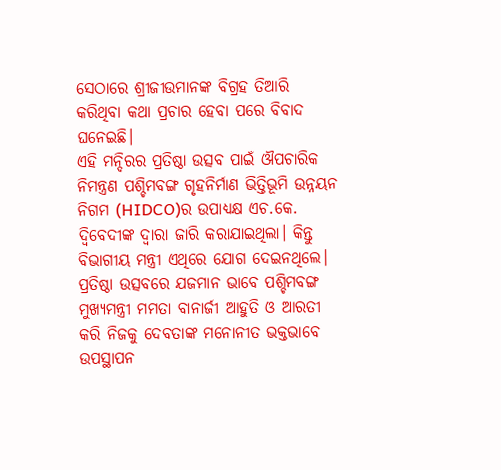ସେଠାରେ ଶ୍ରୀଜୀଉମାନଙ୍କ ବିଗ୍ରହ ତିଆରି କରିଥିବା କଥା ପ୍ରଚାର ହେବା ପରେ ବିବାଦ ଘନେଇଛି।
ଏହି ମନ୍ଦିରର ପ୍ରତିଷ୍ଠା ଉତ୍ସବ ପାଇଁ ଔପଚାରିକ ନିମନ୍ତ୍ରଣ ପଶ୍ଚିମବଙ୍ଗ ଗୃହନିର୍ମାଣ ଭିତ୍ତିଭୂମି ଉନ୍ନୟନ ନିଗମ (HIDCO)ର ଉପାଧ୍ୟକ୍ଷ ଏଚ.କେ. ଦ୍ୱିବେଦୀଙ୍କ ଦ୍ୱାରା ଜାରି କରାଯାଇଥିଲା। କିନ୍ତୁ ବିଭାଗୀୟ ମନ୍ତ୍ରୀ ଏଥିରେ ଯୋଗ ଦେଇନଥିଲେ। ପ୍ରତିଷ୍ଠା ଉତ୍ସବରେ ଯଜମାନ ଭାବେ ପଶ୍ଚିମବଙ୍ଗ ମୁଖ୍ୟମନ୍ତ୍ରୀ ମମତା ବାନାର୍ଜୀ ଆହୁତି ଓ ଆରତୀ କରି ନିଜକୁ ଦେବତାଙ୍କ ମନୋନୀତ ଭକ୍ତଭାବେ ଉପସ୍ଥାପନ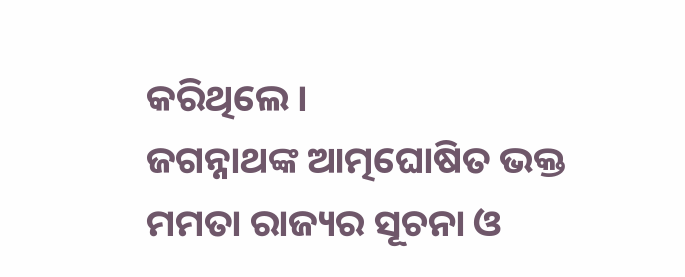କରିଥିଲେ।
ଜଗନ୍ନାଥଙ୍କ ଆତ୍ମଘୋଷିତ ଭକ୍ତ ମମତା ରାଜ୍ୟର ସୂଚନା ଓ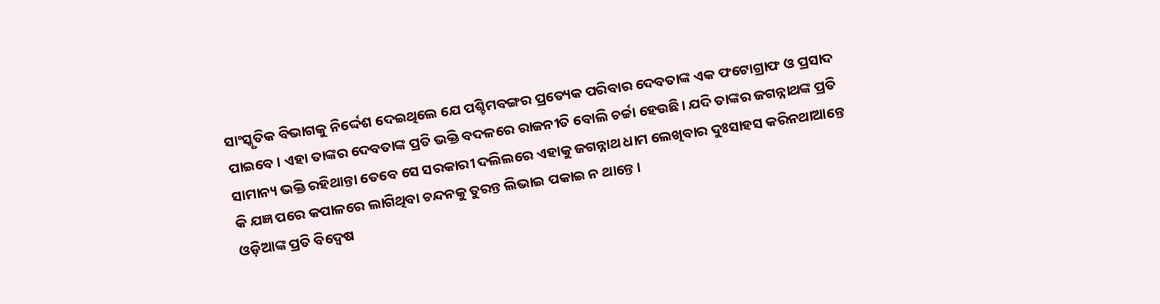ସାଂସ୍କୃତିକ ବିଭାଗକୁ ନିର୍ଦ୍ଦେଶ ଦେଇଥିଲେ ଯେ ପଶ୍ଚିମବଙ୍ଗର ପ୍ରତ୍ୟେକ ପରିବାର ଦେବତାଙ୍କ ଏକ ଫଟୋଗ୍ରାଫ ଓ ପ୍ରସାଦ ପାଇବେ। ଏହା ତାଙ୍କର ଦେବତାଙ୍କ ପ୍ରତି ଭକ୍ତି ବଦଳରେ ରାଜନୀତି ବୋଲି ଚର୍ଚ୍ଚା ହେଉଛି। ଯଦି ତାଙ୍କର ଜଗନ୍ନାଥଙ୍କ ପ୍ରତି ସାମାନ୍ୟ ଭକ୍ତି ରହିଥାନ୍ତା ତେବେ ସେ ସରକାରୀ ଦଲିଲରେ ଏହାକୁ ଜଗନ୍ନାଥ ଧାମ ଲେଖିବାର ଦୁଃସାହସ କରିନଥାଆନ୍ତେ କି ଯଜ୍ଞ ପରେ କପାଳରେ ଲାଗିଥିବା ଚନ୍ଦନକୁ ତୁରନ୍ତ ଲିଭାଇ ପକାଇ ନ ଥାନ୍ତେ।
ଓଡ଼ିଆଙ୍କ ପ୍ରତି ବିଦ୍ୱେଷ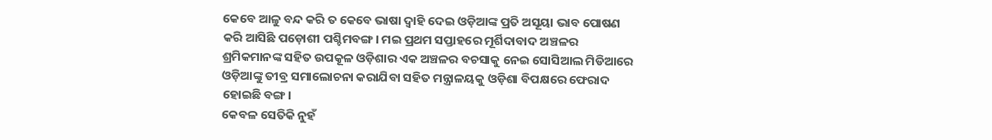କେବେ ଆଳୁ ବନ୍ଦ କରି ତ କେବେ ଭାଷା ଦ୍ୱାହି ଦେଇ ଓଡ଼ିଆଙ୍କ ପ୍ରତି ଅସୂୟା ଭାବ ପୋଷଣ କରି ଆସିଛି ପଡ଼ୋଶୀ ପଶ୍ଚିମବଙ୍ଗ। ମଇ ପ୍ରଥମ ସପ୍ତାହରେ ମୂର୍ଶିଦାବାଦ ଅଞ୍ଚଳର ଶ୍ରମିକମାନଙ୍କ ସହିତ ଉପକୂଳ ଓଡ଼ିଶାର ଏକ ଅଞ୍ଚଳର ବଚସାକୁ ନେଇ ସୋସିଆଲ ମିଡିଆରେ ଓଡ଼ିଆଙ୍କୁ ତୀବ୍ର ସମାଲୋଚନା କରାଯିବା ସହିତ ମନ୍ତ୍ରାଳୟକୁ ଓଡ଼ିଶା ବିପକ୍ଷରେ ଫେରାଦ ହୋଇଛି ବଙ୍ଗ।
କେବଳ ସେତିକି ନୁହଁ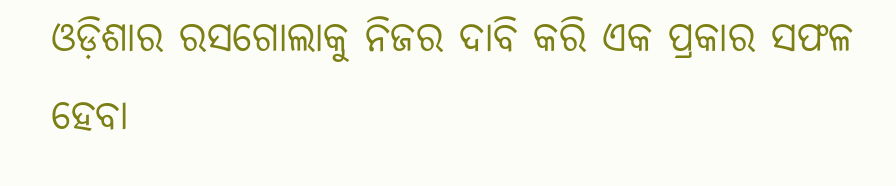ଓଡ଼ିଶାର ରସଗୋଲାକୁ ନିଜର ଦାବି କରି ଏକ ପ୍ରକାର ସଫଳ ହେବା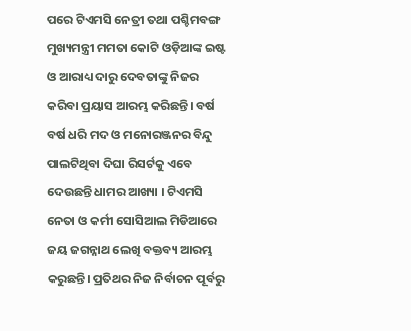ପରେ ଟିଏମସି ନେତ୍ରୀ ତଥା ପଶ୍ଚିମବଙ୍ଗ ମୁଖ୍ୟମନ୍ତ୍ରୀ ମମତା କୋଟି ଓଡ଼ିଆଙ୍କ ଇଷ୍ଟ ଓ ଆରାଧ୍ୟ ଦାରୁ ଦେବତାଙ୍କୁ ନିଜର କରିବା ପ୍ରୟାସ ଆରମ୍ଭ କରିଛନ୍ତି। ବର୍ଷ ବର୍ଷ ଧରି ମଦ ଓ ମନୋରଞ୍ଜନର ବିନ୍ଦୁ ପାଲଟିଥିବା ଦିଘା ରିସର୍ଟକୁ ଏବେ ଦେଉଛନ୍ତି ଧାମର ଆଖ୍ୟା । ଟିଏମସି ନେତା ଓ କର୍ମୀ ସୋସିଆଲ ମିଡିଆରେ ଜୟ ଜଗନ୍ନାଥ ଲେଖି ବକ୍ତବ୍ୟ ଆରମ୍ଭ କରୁଛନ୍ତି। ପ୍ରତିଥର ନିଜ ନିର୍ବାଚନ ପୂର୍ବରୁ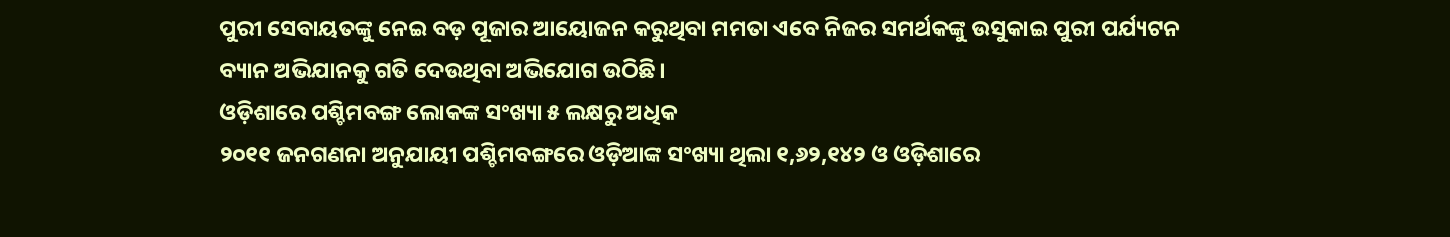ପୁରୀ ସେବାୟତଙ୍କୁ ନେଇ ବଡ଼ ପୂଜାର ଆୟୋଜନ କରୁଥିବା ମମତା ଏବେ ନିଜର ସମର୍ଥକଙ୍କୁ ଉସୁକାଇ ପୁରୀ ପର୍ଯ୍ୟଟନ ବ୍ୟାନ ଅଭିଯାନକୁ ଗତି ଦେଉଥିବା ଅଭିଯୋଗ ଉଠିଛି।
ଓଡ଼ିଶାରେ ପଶ୍ଚିମବଙ୍ଗ ଲୋକଙ୍କ ସଂଖ୍ୟା ୫ ଲକ୍ଷରୁ ଅଧିକ
୨୦୧୧ ଜନଗଣନା ଅନୁଯାୟୀ ପଶ୍ଚିମବଙ୍ଗରେ ଓଡ଼ିଆଙ୍କ ସଂଖ୍ୟା ଥିଲା ୧,୬୨,୧୪୨ ଓ ଓଡ଼ିଶାରେ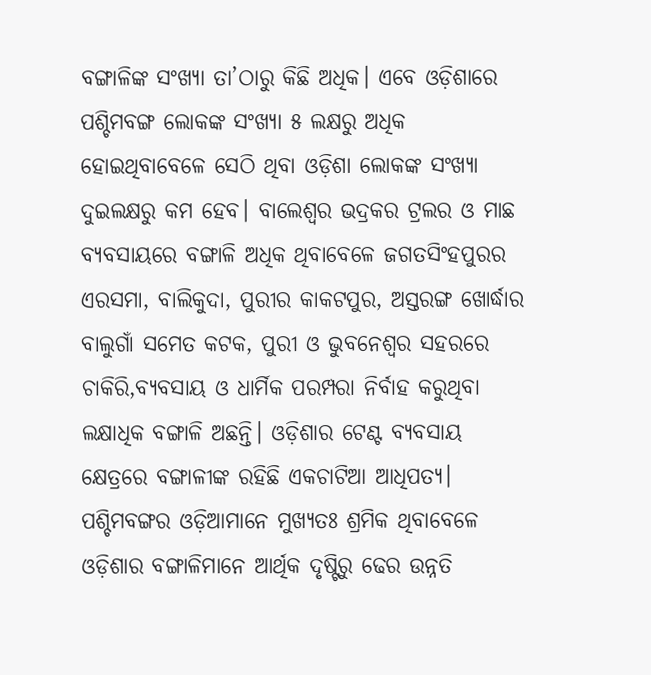ବଙ୍ଗାଳିଙ୍କ ସଂଖ୍ୟା ତା’ଠାରୁ କିଛି ଅଧିକ। ଏବେ ଓଡ଼ିଶାରେ ପଶ୍ଚିମବଙ୍ଗ ଲୋକଙ୍କ ସଂଖ୍ୟା ୫ ଲକ୍ଷରୁ ଅଧିକ ହୋଇଥିବାବେଳେ ସେଠି ଥିବା ଓଡ଼ିଶା ଲୋକଙ୍କ ସଂଖ୍ୟା ଦୁଇଲକ୍ଷରୁ କମ ହେବ। ବାଲେଶ୍ଵର ଭଦ୍ରକର ଟ୍ରଲର ଓ ମାଛ ବ୍ୟବସାୟରେ ବଙ୍ଗାଳି ଅଧିକ ଥିବାବେଳେ ଜଗତସିଂହପୁରର ଏରସମା, ବାଲିକୁଦା, ପୁରୀର କାକଟପୁର, ଅସ୍ତରଙ୍ଗ ଖୋର୍ଦ୍ଧାର ବାଲୁଗାଁ ସମେତ କଟକ, ପୁରୀ ଓ ଭୁବନେଶ୍ୱର ସହରରେ ଚାକିରି,ବ୍ୟବସାୟ ଓ ଧାର୍ମିକ ପରମ୍ପରା ନିର୍ବାହ କରୁଥିବା ଲକ୍ଷାଧିକ ବଙ୍ଗାଳି ଅଛନ୍ତି। ଓଡ଼ିଶାର ଟେଣ୍ଟ ବ୍ୟବସାୟ କ୍ଷେତ୍ରରେ ବଙ୍ଗାଳୀଙ୍କ ରହିଛି ଏକଚାଟିଆ ଆଧିପତ୍ୟ। ପଶ୍ଚିମବଙ୍ଗର ଓଡ଼ିଆମାନେ ମୁଖ୍ୟତଃ ଶ୍ରମିକ ଥିବାବେଳେ ଓଡ଼ିଶାର ବଙ୍ଗାଳିମାନେ ଆର୍ଥିକ ଦୃଷ୍ଟିରୁ ଢେର ଉନ୍ନତି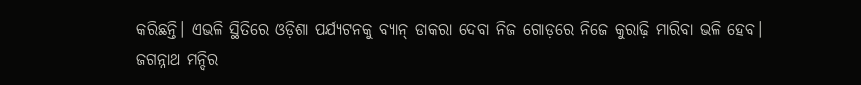କରିଛନ୍ତି। ଏଭଳି ସ୍ଥିତିରେ ଓଡ଼ିଶା ପର୍ଯ୍ୟଟନକୁ ବ୍ୟାନ୍ ଡାକରା ଦେବା ନିଜ ଗୋଡ଼ରେ ନିଜେ କୁରାଢ଼ି ମାରିବା ଭଳି ହେବ।
ଜଗନ୍ନାଥ ମନ୍ଦିର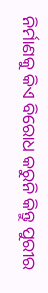ନିର୍ମାଣକୁ କିଏ ବିରୋଧ କରୁନି କିନ୍ତୁ ପୁରୀର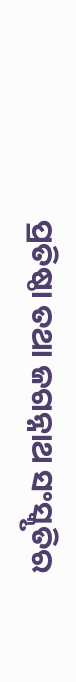ପ୍ରତିଷ୍ଠା ତଥା ଜଗନ୍ନାଥ ସଂସ୍କୃତିର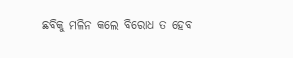ଛବିକୁ ମଳିନ କଲେ ବିରୋଧ ତ ହେବ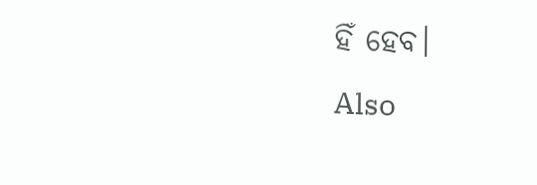ହିଁ ହେବ।
Also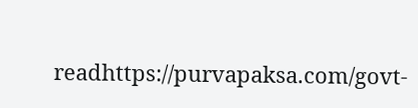readhttps://purvapaksa.com/govt-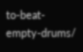to-beat-empty-drums/